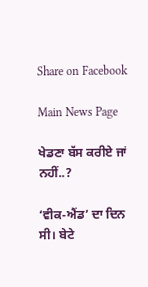Share on Facebook

Main News Page

ਖੇਡਣਾ ਬੱਸ ਕਰੀਏ ਜਾਂ ਨਹੀਂ..?

‘ਵੀਕ-ਐਂਡ’ ਦਾ ਦਿਨ ਸੀ। ਬੇਟੇ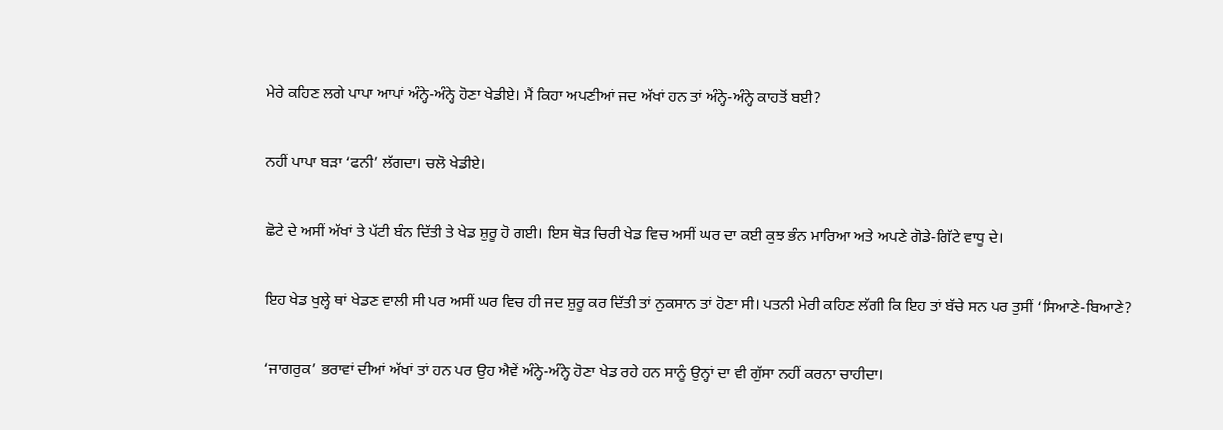ਮੇਰੇ ਕਹਿਣ ਲਗੇ ਪਾਪਾ ਆਪਾਂ ਅੰਨ੍ਹੇ-ਅੰਨ੍ਹੇ ਹੋਣਾ ਖੇਡੀਏ। ਮੈਂ ਕਿਹਾ ਅਪਣੀਆਂ ਜਦ ਅੱਖਾਂ ਹਨ ਤਾਂ ਅੰਨ੍ਹੇ-ਅੰਨ੍ਹੇ ਕਾਹਤੋਂ ਬਈ?

ਨਹੀਂ ਪਾਪਾ ਬੜਾ ‘ਫਨੀ’ ਲੱਗਦਾ। ਚਲੋ ਖੇਡੀਏ।

ਛੋਟੇ ਦੇ ਅਸੀਂ ਅੱਖਾਂ ਤੇ ਪੱਟੀ ਬੰਨ ਦਿੱਤੀ ਤੇ ਖੇਡ ਸ਼ੁਰੂ ਹੋ ਗਈ। ਇਸ ਥੋੜ ਚਿਰੀ ਖੇਡ ਵਿਚ ਅਸੀਂ ਘਰ ਦਾ ਕਈ ਕੁਝ ਭੰਨ ਮਾਰਿਆ ਅਤੇ ਅਪਣੇ ਗੋਡੇ-ਗਿੱਟੇ ਵਾਧੂ ਦੇ।

ਇਹ ਖੇਡ ਖੁਲ੍ਹੇ ਥਾਂ ਖੇਡਣ ਵਾਲੀ ਸੀ ਪਰ ਅਸੀਂ ਘਰ ਵਿਚ ਹੀ ਜਦ ਸ਼ੁਰੂ ਕਰ ਦਿੱਤੀ ਤਾਂ ਨੁਕਸਾਨ ਤਾਂ ਹੋਣਾ ਸੀ। ਪਤਨੀ ਮੇਰੀ ਕਹਿਣ ਲੱਗੀ ਕਿ ਇਹ ਤਾਂ ਬੱਚੇ ਸਨ ਪਰ ਤੁਸੀਂ ‘ਸਿਆਣੇ-ਬਿਆਣੇ?

‘ਜਾਗਰੁਕ’ ਭਰਾਵਾਂ ਦੀਆਂ ਅੱਖਾਂ ਤਾਂ ਹਨ ਪਰ ਉਹ ਐਵੇਂ ਅੰਨ੍ਹੇ-ਅੰਨ੍ਹੇ ਹੋਣਾ ਖੇਡ ਰਹੇ ਹਨ ਸਾਨੂੰ ਉਨ੍ਹਾਂ ਦਾ ਵੀ ਗੁੱਸਾ ਨਹੀਂ ਕਰਨਾ ਚਾਹੀਦਾ।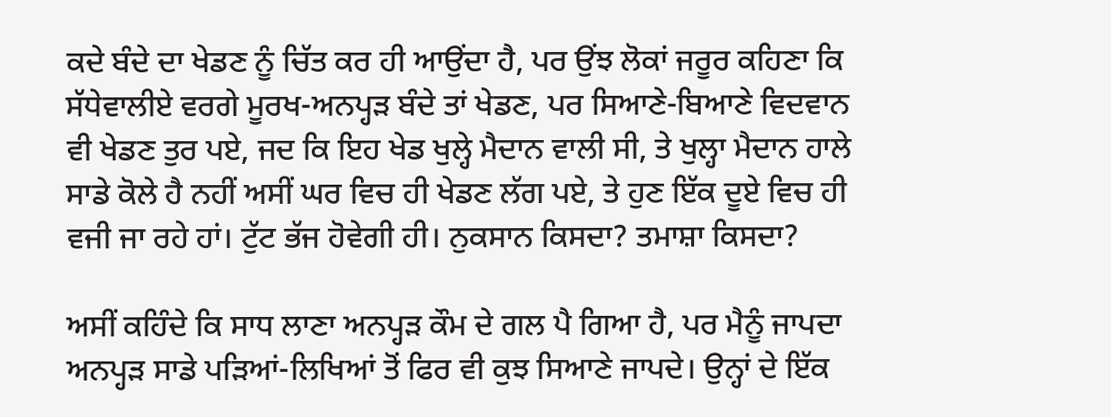ਕਦੇ ਬੰਦੇ ਦਾ ਖੇਡਣ ਨੂੰ ਚਿੱਤ ਕਰ ਹੀ ਆਉਂਦਾ ਹੈ, ਪਰ ਉਂਝ ਲੋਕਾਂ ਜਰੂਰ ਕਹਿਣਾ ਕਿ ਸੱਧੇਵਾਲੀਏ ਵਰਗੇ ਮੂਰਖ-ਅਨਪ੍ਹੜ ਬੰਦੇ ਤਾਂ ਖੇਡਣ, ਪਰ ਸਿਆਣੇ-ਬਿਆਣੇ ਵਿਦਵਾਨ ਵੀ ਖੇਡਣ ਤੁਰ ਪਏ, ਜਦ ਕਿ ਇਹ ਖੇਡ ਖੁਲ੍ਹੇ ਮੈਦਾਨ ਵਾਲੀ ਸੀ, ਤੇ ਖੁਲ੍ਹਾ ਮੈਦਾਨ ਹਾਲੇ ਸਾਡੇ ਕੋਲੇ ਹੈ ਨਹੀਂ ਅਸੀਂ ਘਰ ਵਿਚ ਹੀ ਖੇਡਣ ਲੱਗ ਪਏ, ਤੇ ਹੁਣ ਇੱਕ ਦੂਏ ਵਿਚ ਹੀ ਵਜੀ ਜਾ ਰਹੇ ਹਾਂ। ਟੁੱਟ ਭੱਜ ਹੋਵੇਗੀ ਹੀ। ਨੁਕਸਾਨ ਕਿਸਦਾ? ਤਮਾਸ਼ਾ ਕਿਸਦਾ?

ਅਸੀਂ ਕਹਿੰਦੇ ਕਿ ਸਾਧ ਲਾਣਾ ਅਨਪ੍ਹੜ ਕੌਮ ਦੇ ਗਲ ਪੈ ਗਿਆ ਹੈ, ਪਰ ਮੈਨੂੰ ਜਾਪਦਾ ਅਨਪ੍ਹੜ ਸਾਡੇ ਪੜਿਆਂ-ਲਿਖਿਆਂ ਤੋਂ ਫਿਰ ਵੀ ਕੁਝ ਸਿਆਣੇ ਜਾਪਦੇ। ਉਨ੍ਹਾਂ ਦੇ ਇੱਕ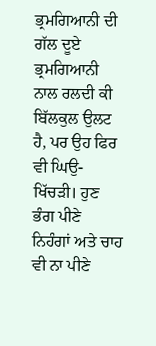ਭ੍ਰਮਗਿਆਨੀ ਦੀ ਗੱਲ ਦੂਏ ਭ੍ਰਮਗਿਆਨੀ ਨਾਲ ਰਲਦੀ ਕੀ ਬਿੱਲਕੁਲ ਉਲਟ ਹੈ, ਪਰ ਉਹ ਫਿਰ ਵੀ ਘਿਉ-ਖਿੱਚੜੀ। ਹੁਣ ਭੰਗ ਪੀਣੇ ਨਿਹੰਗਾਂ ਅਤੇ ਚਾਹ ਵੀ ਨਾ ਪੀਣੇ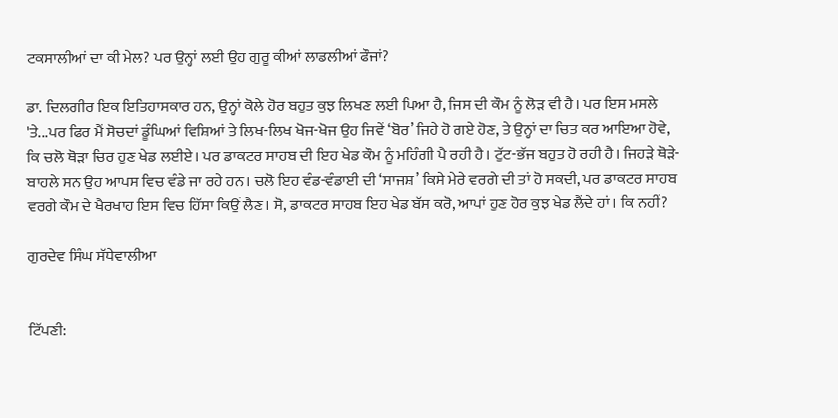ਟਕਸਾਲੀਆਂ ਦਾ ਕੀ ਮੇਲ? ਪਰ ਉਨ੍ਹਾਂ ਲਈ ਉਹ ਗੁਰੂ ਕੀਆਂ ਲਾਡਲੀਆਂ ਫੌਜਾਂ?

ਡਾ. ਦਿਲਗੀਰ ਇਕ ਇਤਿਹਾਸਕਾਰ ਹਨ, ਉਨ੍ਹਾਂ ਕੋਲੇ ਹੋਰ ਬਹੁਤ ਕੁਝ ਲਿਖਣ ਲਈ ਪਿਆ ਹੈ, ਜਿਸ ਦੀ ਕੌਮ ਨੂੰ ਲੋੜ ਵੀ ਹੈ। ਪਰ ਇਸ ਮਸਲੇ 'ਤੇ...ਪਰ ਫਿਰ ਮੈਂ ਸੋਚਦਾਂ ਡੂੰਘਿਆਂ ਵਿਸ਼ਿਆਂ ਤੇ ਲਿਖ-ਲਿਖ ਖੋਜ-ਖੋਜ ਉਹ ਜਿਵੇਂ ‘ਬੋਰ’ ਜਿਹੇ ਹੋ ਗਏ ਹੋਣ, ਤੇ ਉਨ੍ਹਾਂ ਦਾ ਚਿਤ ਕਰ ਆਇਆ ਹੋਵੇ, ਕਿ ਚਲੋ ਥੋੜਾ ਚਿਰ ਹੁਣ ਖੇਡ ਲਈਏ। ਪਰ ਡਾਕਟਰ ਸਾਹਬ ਦੀ ਇਹ ਖੇਡ ਕੌਮ ਨੂੰ ਮਹਿੰਗੀ ਪੈ ਰਹੀ ਹੈ। ਟੁੱਟ-ਭੱਜ ਬਹੁਤ ਹੋ ਰਹੀ ਹੈ। ਜਿਹੜੇ ਥੋੜੇ-ਬਾਹਲੇ ਸਨ ਉਹ ਆਪਸ ਵਿਚ ਵੰਡੇ ਜਾ ਰਹੇ ਹਨ। ਚਲੋ ਇਹ ਵੰਡ-ਵੰਡਾਈ ਦੀ ‘ਸਾਜਸ਼’ ਕਿਸੇ ਮੇਰੇ ਵਰਗੇ ਦੀ ਤਾਂ ਹੋ ਸਕਦੀ, ਪਰ ਡਾਕਟਰ ਸਾਹਬ ਵਰਗੇ ਕੌਮ ਦੇ ਖੈਰਖਾਹ ਇਸ ਵਿਚ ਹਿੱਸਾ ਕਿਉਂ ਲੈਣ। ਸੋ, ਡਾਕਟਰ ਸਾਹਬ ਇਹ ਖੇਡ ਬੱਸ ਕਰੋ, ਆਪਾਂ ਹੁਣ ਹੋਰ ਕੁਝ ਖੇਡ ਲੈਂਦੇ ਹਾਂ। ਕਿ ਨਹੀਂ?

ਗੁਰਦੇਵ ਸਿੰਘ ਸੱਧੇਵਾਲੀਆ


ਟਿੱਪਣੀ: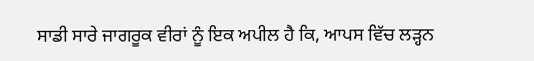ਸਾਡੀ ਸਾਰੇ ਜਾਗਰੂਕ ਵੀਰਾਂ ਨੂੰ ਇਕ ਅਪੀਲ ਹੈ ਕਿ, ਆਪਸ ਵਿੱਚ ਲੜ੍ਹਨ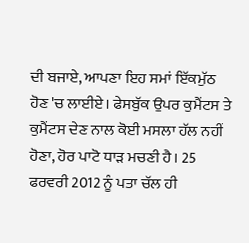ਦੀ ਬਜਾਏ, ਆਪਣਾ ਇਹ ਸਮਾਂ ਇੱਕਮੁੱਠ ਹੋਣ 'ਚ ਲਾਈਏ। ਫੇਸਬੁੱਕ ਉਪਰ ਕੁਮੈਂਟਸ ਤੇ ਕੁਮੈਂਟਸ ਦੇਣ ਨਾਲ ਕੋਈ ਮਸਲਾ ਹੱਲ ਨਹੀਂ ਹੋਣਾ, ਹੋਰ ਪਾਟੋ ਧਾੜ ਮਚਣੀ ਹੈ। 25 ਫਰਵਰੀ 2012 ਨੂੰ ਪਤਾ ਚੱਲ ਹੀ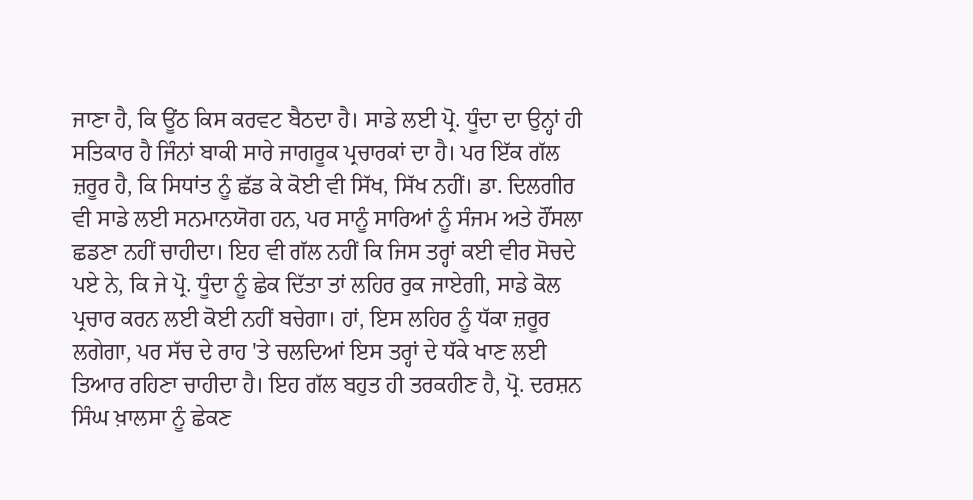ਜਾਣਾ ਹੈ, ਕਿ ਊਂਠ ਕਿਸ ਕਰਵਟ ਬੈਠਦਾ ਹੈ। ਸਾਡੇ ਲਈ ਪ੍ਰੋ. ਧੂੰਦਾ ਦਾ ਉਨ੍ਹਾਂ ਹੀ ਸਤਿਕਾਰ ਹੈ ਜਿੰਨਾਂ ਬਾਕੀ ਸਾਰੇ ਜਾਗਰੂਕ ਪ੍ਰਚਾਰਕਾਂ ਦਾ ਹੈ। ਪਰ ਇੱਕ ਗੱਲ ਜ਼ਰੂਰ ਹੈ, ਕਿ ਸਿਧਾਂਤ ਨੂੰ ਛੱਡ ਕੇ ਕੋਈ ਵੀ ਸਿੱਖ, ਸਿੱਖ ਨਹੀਂ। ਡਾ. ਦਿਲਗੀਰ ਵੀ ਸਾਡੇ ਲਈ ਸਨਮਾਨਯੋਗ ਹਨ, ਪਰ ਸਾਨੂੰ ਸਾਰਿਆਂ ਨੂੰ ਸੰਜਮ ਅਤੇ ਹੌਂਸਲਾ ਛਡਣਾ ਨਹੀਂ ਚਾਹੀਦਾ। ਇਹ ਵੀ ਗੱਲ ਨਹੀਂ ਕਿ ਜਿਸ ਤਰ੍ਹਾਂ ਕਈ ਵੀਰ ਸੋਚਦੇ ਪਏ ਨੇ, ਕਿ ਜੇ ਪ੍ਰੋ. ਧੂੰਦਾ ਨੂੰ ਛੇਕ ਦਿੱਤਾ ਤਾਂ ਲਹਿਰ ਰੁਕ ਜਾਏਗੀ, ਸਾਡੇ ਕੋਲ ਪ੍ਰਚਾਰ ਕਰਨ ਲਈ ਕੋਈ ਨਹੀਂ ਬਚੇਗਾ। ਹਾਂ, ਇਸ ਲਹਿਰ ਨੂੰ ਧੱਕਾ ਜ਼ਰੂਰ ਲਗੇਗਾ, ਪਰ ਸੱਚ ਦੇ ਰਾਹ 'ਤੇ ਚਲਦਿਆਂ ਇਸ ਤਰ੍ਹਾਂ ਦੇ ਧੱਕੇ ਖਾਣ ਲਈ ਤਿਆਰ ਰਹਿਣਾ ਚਾਹੀਦਾ ਹੈ। ਇਹ ਗੱਲ ਬਹੁਤ ਹੀ ਤਰਕਹੀਣ ਹੈ, ਪ੍ਰੋ. ਦਰਸ਼ਨ ਸਿੰਘ ਖ਼ਾਲਸਾ ਨੂੰ ਛੇਕਣ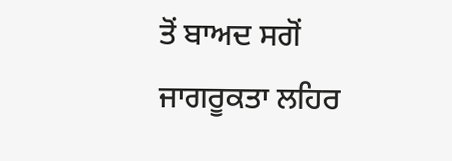ਤੋਂ ਬਾਅਦ ਸਗੋਂ ਜਾਗਰੂਕਤਾ ਲਹਿਰ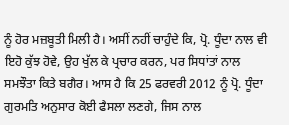ਨੂੰ ਹੋਰ ਮਜ਼ਬੂਤੀ ਮਿਲੀ ਹੈ। ਅਸੀਂ ਨਹੀਂ ਚਾਹੁੰਦੇ ਕਿ, ਪ੍ਰੋ. ਧੂੰਦਾ ਨਾਲ ਵੀ ਇਹੋ ਕੁੱਝ ਹੋਵੇ, ਉਹ ਖੁੱਲ ਕੇ ਪ੍ਰਚਾਰ ਕਰਨ, ਪਰ ਸਿਧਾਂਤਾਂ ਨਾਲ ਸਮਝੌਤਾ ਕਿਤੇ ਬਗੈਰ। ਆਸ ਹੈ ਕਿ 25 ਫਰਵਰੀ 2012 ਨੂੰ ਪ੍ਰੋ. ਧੂੰਦਾ ਗੁਰਮਤਿ ਅਨੁਸਾਰ ਕੋਈ ਫੈਸਲਾ ਲਣਗੇ, ਜਿਸ ਨਾਲ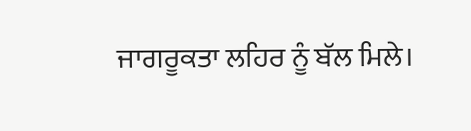ਜਾਗਰੂਕਤਾ ਲਹਿਰ ਨੂੰ ਬੱਲ ਮਿਲੇ।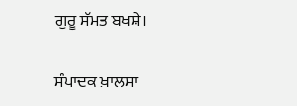ਗੁਰੂ ਸੱਮਤ ਬਖਸ਼ੇ।

ਸੰਪਾਦਕ ਖ਼ਾਲਸਾ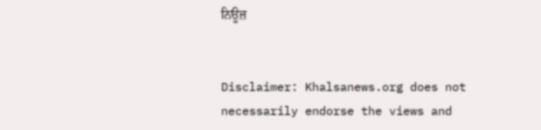ਨਿਊਜ਼


Disclaimer: Khalsanews.org does not necessarily endorse the views and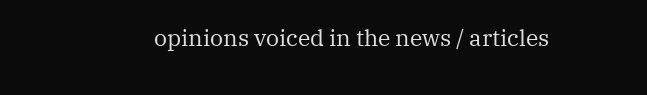opinions voiced in the news / articles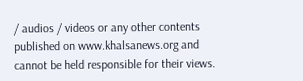/ audios / videos or any other contents published on www.khalsanews.org and cannot be held responsible for their views.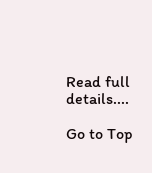Read full details....

Go to Top